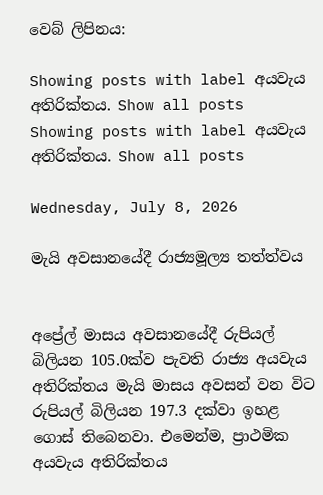වෙබ් ලිපිනය:

Showing posts with label අයවැය අතිරික්තය. Show all posts
Showing posts with label අයවැය අතිරික්තය. Show all posts

Wednesday, July 8, 2026

මැයි අවසානයේදී රාජ්‍යමූල්‍ය තත්ත්වය


අප්‍රේල් මාසය අවසානයේදී රුපියල් බිලියන 105.0ක්ව පැවති රාජ්‍ය අයවැය අතිරික්තය මැයි මාසය අවසන් වන විට රුපියල් බිලියන 197.3 දක්වා ඉහළ ගොස් තිබෙනවා. එමෙන්ම, ප්‍රාථමික අයවැය අතිරික්තය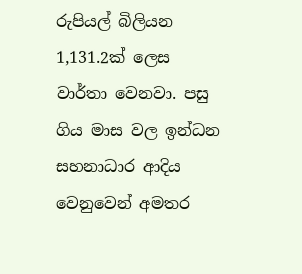රුපියල් බිලියන 1,131.2ක් ලෙස වාර්තා වෙනවා. පසු ගිය මාස වල ඉන්ධන සහනාධාර ආදිය වෙනුවෙන් අමතර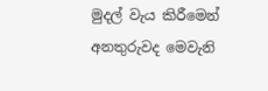මුදල් වැය කිරීමෙන් අනතුරුවද මෙවැනි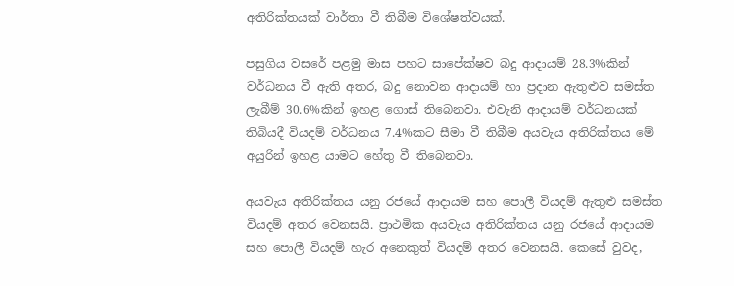අතිරික්තයක් වාර්තා වී තිබීම විශේෂත්වයක්.

පසුගිය වසරේ පළමු මාස පහට සාපේක්ෂව බදු ආදායම් 28.3%කින් වර්ධනය වී ඇති අතර, බදු නොවන ආදායම් හා ප්‍රදාන ඇතුළුව සමස්ත ලැබීම් 30.6%කින් ඉහළ ගොස් තිබෙනවා. එවැනි ආදායම් වර්ධනයක් තිබියදී වියදම් වර්ධනය 7.4%කට සීමා වී තිබීම අයවැය අතිරික්තය මේ අයුරින් ඉහළ යාමට හේතු වී තිබෙනවා.

අයවැය අතිරික්තය යනු රජයේ ආදායම සහ පොලී වියදම් ඇතුළු සමස්ත වියදම් අතර වෙනසයි. ප්‍රාථමික අයවැය අතිරික්තය යනු රජයේ ආදායම සහ පොලී වියදම් හැර අනෙකුත් වියදම් අතර වෙනසයි. කෙසේ වුවද,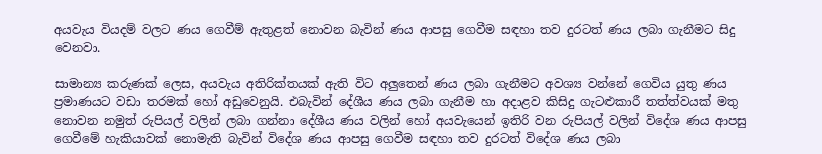අයවැය වියදම් වලට ණය ගෙවීම් ඇතුළත් නොවන බැවින් ණය ආපසු ගෙවීම සඳහා තව දුරටත් ණය ලබා ගැනීමට සිදු වෙනවා.

සාමාන්‍ය කරුණක් ලෙස, අයවැය අතිරික්තයක් ඇති විට අලුතෙන් ණය ලබා ගැනීමට අවශ්‍ය වන්නේ ගෙවිය යුතු ණය ප්‍රමාණයට වඩා තරමක් හෝ අඩුවෙනුයි. එබැවින් දේශීය ණය ලබා ගැනීම හා අදාළව කිසිදු ගැටළුකාරී තත්ත්වයක් මතු නොවන නමුත් රුපියල් වලින් ලබා ගන්නා දේශීය ණය වලින් හෝ අයවැයෙන් ඉතිරි වන රුපියල් වලින් විදේශ ණය ආපසු ගෙවීමේ හැකියාවක් නොමැති බැවින් විදේශ ණය ආපසු ගෙවීම සඳහා තව දුරටත් විදේශ ණය ලබා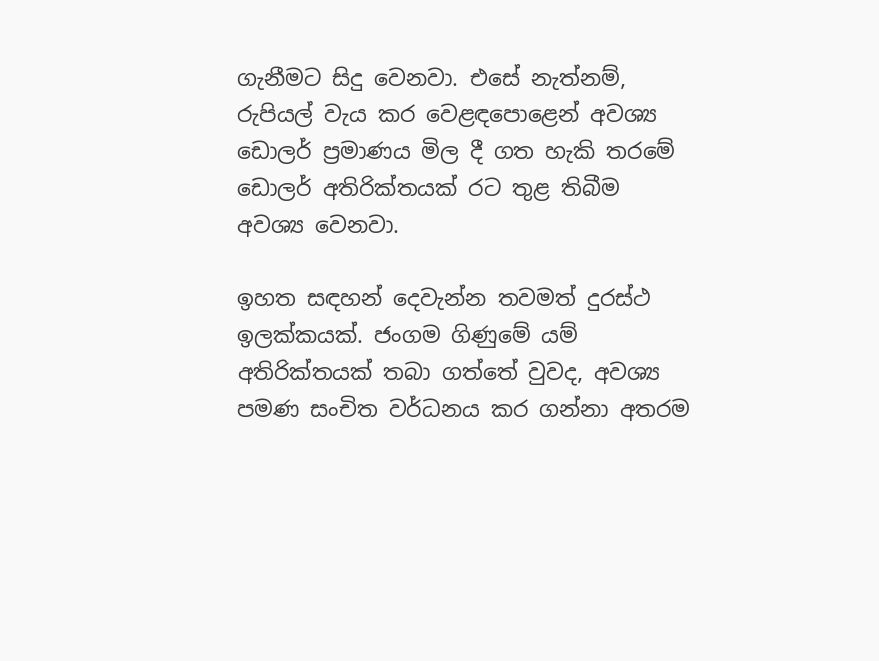ගැනීමට සිදු වෙනවා. එසේ නැත්නම්, රුපියල් වැය කර වෙළඳපොළෙන් අවශ්‍ය ඩොලර් ප්‍රමාණය මිල දී ගත හැකි තරමේ ඩොලර් අතිරික්තයක් රට තුළ තිබීම අවශ්‍ය වෙනවා.

ඉහත සඳහන් දෙවැන්න තවමත් දුරස්ථ ඉලක්කයක්. ජංගම ගිණුමේ යම් අතිරික්තයක් තබා ගත්තේ වුවද, අවශ්‍ය පමණ සංචිත වර්ධනය කර ගන්නා අතරම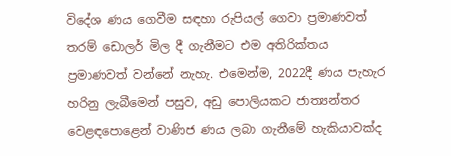විදේශ ණය ගෙවීම සඳහා රුපියල් ගෙවා ප්‍රමාණවත් තරම් ඩොලර් මිල දී ගැනීමට එම අතිරික්තය ප්‍රමාණවත් වන්නේ නැහැ. එමෙන්ම, 2022දී ණය පැහැර හරිනු ලැබීමෙන් පසුව, අඩු පොලියකට ජාත්‍යන්තර වෙළඳපොළෙන් වාණිජ ණය ලබා ගැනීමේ හැකියාවක්ද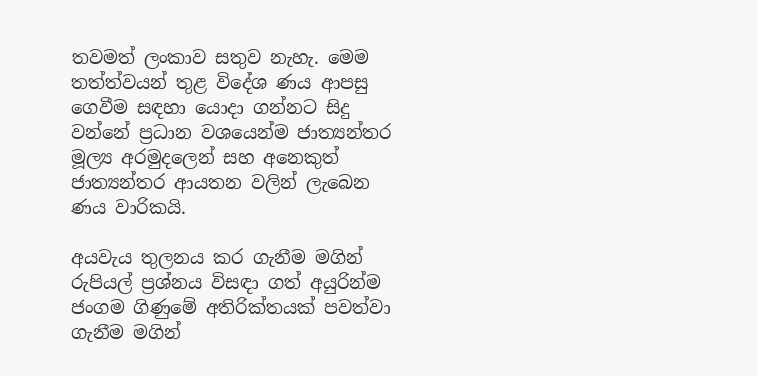තවමත් ලංකාව සතුව නැහැ. මෙම තත්ත්වයන් තුළ විදේශ ණය ආපසු ගෙවීම සඳහා යොදා ගන්නට සිදු වන්නේ ප්‍රධාන වශයෙන්ම ජාත්‍යන්තර මූල්‍ය අරමුදලෙන් සහ අනෙකුත් ජාත්‍යන්තර ආයතන වලින් ලැබෙන ණය වාරිකයි.

අයවැය තුලනය කර ගැනීම මගින් රුපියල් ප්‍රශ්නය විසඳා ගත් අයුරින්ම ජංගම ගිණුමේ අතිරික්තයක් පවත්වා ගැනීම මගින්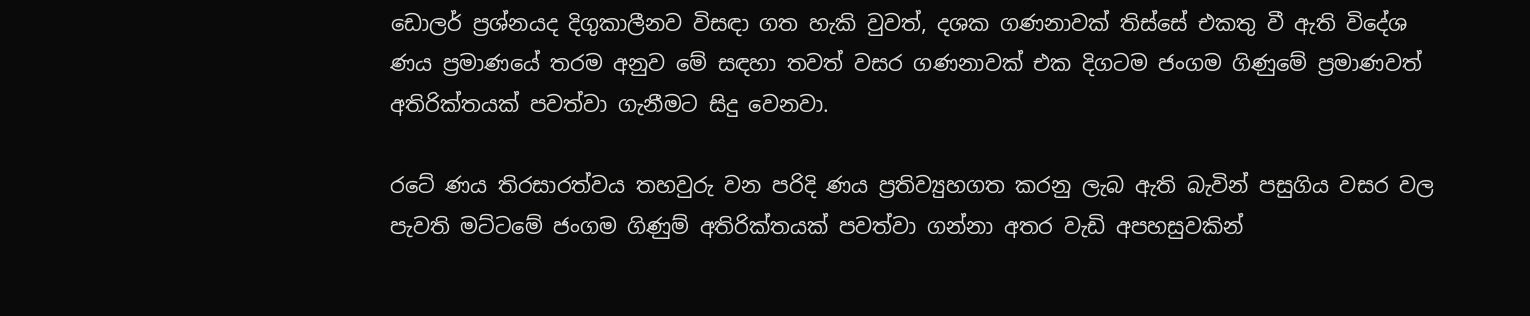ඩොලර් ප්‍රශ්නයද දිගුකාලීනව විසඳා ගත හැකි වුවත්, දශක ගණනාවක් තිස්සේ එකතු වී ඇති විදේශ ණය ප්‍රමාණයේ තරම අනුව මේ සඳහා තවත් වසර ගණනාවක් එක දිගටම ජංගම ගිණුමේ ප්‍රමාණවත් අතිරික්තයක් පවත්වා ගැනීමට සිදු වෙනවා.

රටේ ණය තිරසාරත්වය තහවුරු වන පරිදි ණය ප්‍රතිව්‍යුහගත කරනු ලැබ ඇති බැවින් පසුගිය වසර වල පැවති මට්ටමේ ජංගම ගිණුම් අතිරික්තයක් පවත්වා ගන්නා අතර වැඩි අපහසුවකින්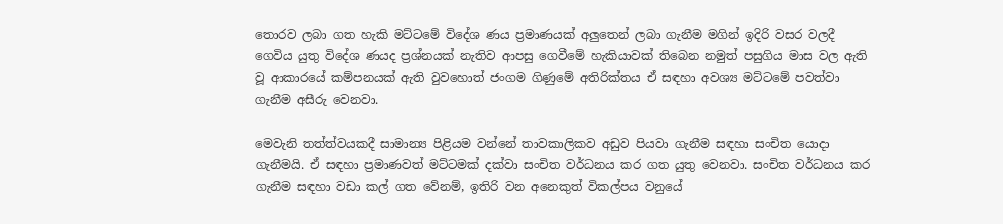තොරව ලබා ගත හැකි මට්ටමේ විදේශ ණය ප්‍රමාණයක් අලුතෙන් ලබා ගැනීම මගින් ඉදිරි වසර වලදී ගෙවිය යුතු විදේශ ණයද ප්‍රශ්නයක් නැතිව ආපසු ගෙවීමේ හැකියාවක් තිබෙන නමුත් පසුගිය මාස වල ඇති වූ ආකාරයේ කම්පනයක් ඇති වුවහොත් ජංගම ගිණුමේ අතිරික්තය ඒ සඳහා අවශ්‍ය මට්ටමේ පවත්වා ගැනීම අසීරු වෙනවා.

මෙවැනි තත්ත්වයකදී සාමාන්‍ය පිළියම වන්නේ තාවකාලිකව අඩුව පියවා ගැනීම සඳහා සංචිත යොදා ගැනීමයි. ඒ සඳහා ප්‍රමාණවත් මට්ටමක් දක්වා සංචිත වර්ධනය කර ගත යුතු වෙනවා. සංචිත වර්ධනය කර ගැනීම සඳහා වඩා කල් ගත වේනම්, ඉතිරි වන අනෙකුත් විකල්පය වනුයේ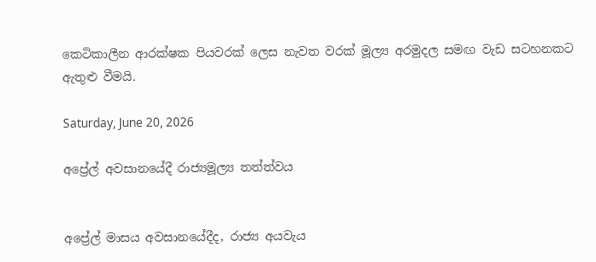කෙටිකාලීන ආරක්ෂක පියවරක් ලෙස නැවත වරක් මූල්‍ය අරමුදල සමඟ වැඩ සටහනකට ඇතුළු වීමයි.

Saturday, June 20, 2026

අප්‍රේල් අවසානයේදී රාජ්‍යමූල්‍ය තත්ත්වය


අප්‍රේල් මාසය අවසානයේදීද, රාජ්‍ය අයවැය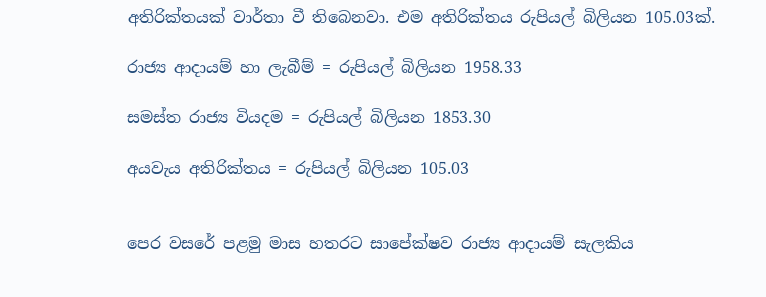අතිරික්තයක් වාර්තා වී තිබෙනවා. එම අතිරික්තය රුපියල් බිලියන 105.03ක්.

රාජ්‍ය ආදායම් හා ලැබීම් = රුපියල් බිලියන 1958.33

සමස්ත රාජ්‍ය වියදම = රුපියල් බිලියන 1853.30

අයවැය අතිරික්තය = රුපියල් බිලියන 105.03


පෙර වසරේ පළමු මාස හතරට සාපේක්ෂව රාජ්‍ය ආදායම් සැලකිය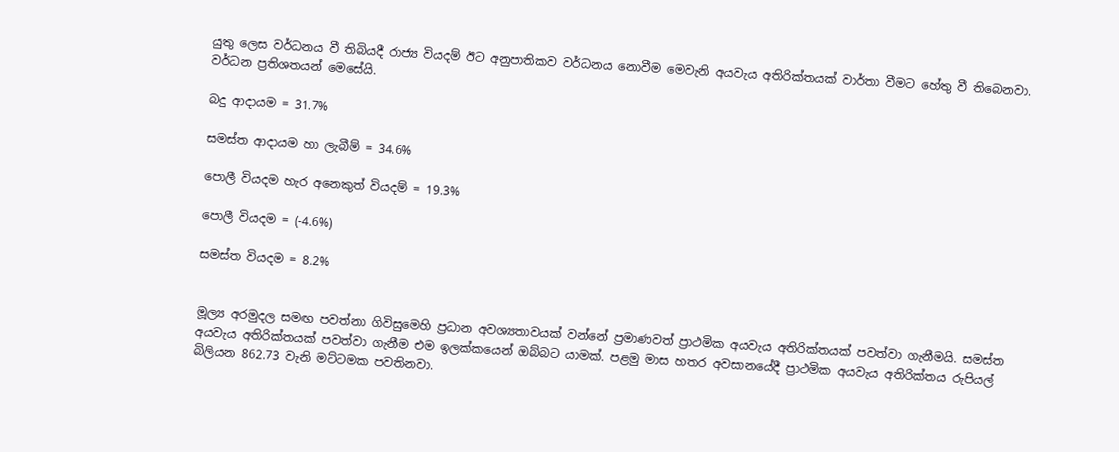යුතු ලෙස වර්ධනය වී තිබියදී රාජ්‍ය වියදම් ඊට අනුපාතිකව වර්ධනය නොවීම මෙවැනි අයවැය අතිරික්තයක් වාර්තා වීමට හේතු වී තිබෙනවා. වර්ධන ප්‍රතිශතයන් මෙසේයි.

බදු ආදායම = 31.7%

සමස්ත ආදායම හා ලැබීම් = 34.6%

පොලී වියදම හැර අනෙකුත් වියදම් = 19.3%

පොලී වියදම = (-4.6%)

සමස්ත වියදම = 8.2%


මූල්‍ය අරමුදල සමඟ පවත්නා ගිවිසුමෙහි ප්‍රධාන අවශ්‍යතාවයක් වන්නේ ප්‍රමාණවත් ප්‍රාථමික අයවැය අතිරික්තයක් පවත්වා ගැනීමයි. සමස්ත අයවැය අතිරික්තයක් පවත්වා ගැනීම එම ඉලක්කයෙන් ඔබ්බට යාමක්. පළමු මාස හතර අවසානයේදී ප්‍රාථමික අයවැය අතිරික්තය රුපියල් බිලියන 862.73 වැනි මට්ටමක පවතිනවා.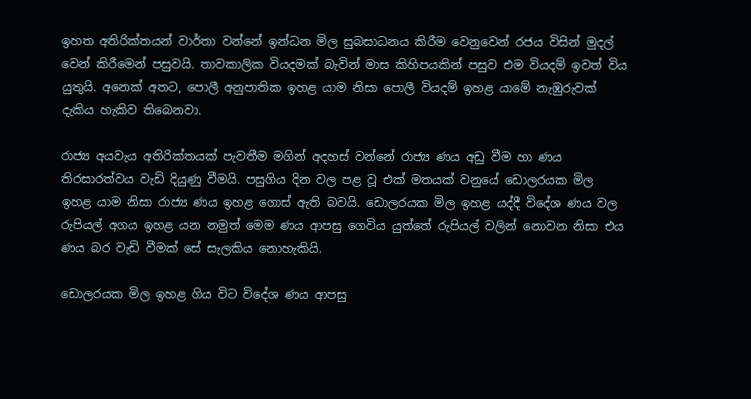ඉහත අතිරික්තයන් වාර්තා වන්නේ ඉන්ධන මිල සුබසාධනය කිරීම වෙනුවෙන් රජය විසින් මුදල් වෙන් කිරීමෙන් පසුවයි. තාවකාලික වියදමක් බැවින් මාස කිහිපයකින් පසුව එම වියදම් ඉවත් විය යුතුයි. අනෙක් අතට, පොලී අනුපාතික ඉහළ යාම නිසා පොලී වියදම් ඉහළ යාමේ නැඹුරුවක් දැකිය හැකිව තිබෙනවා.

රාජ්‍ය අයවැය අතිරික්තයක් පැවතීම මගින් අදහස් වන්නේ රාජ්‍ය ණය අඩු වීම හා ණය තිරසාරත්වය වැඩි දියුණු වීමයි. පසුගිය දින වල පළ වූ එක් මතයක් වනුයේ ඩොලරයක මිල ඉහළ යාම නිසා රාජ්‍ය ණය ඉහළ ගොස් ඇති බවයි. ඩොලරයක මිල ඉහළ යද්දී විදේශ ණය වල රුපියල් අගය ඉහළ යන නමුත් මෙම ණය ආපසු ගෙවිය යුත්තේ රුපියල් වලින් නොවන නිසා එය ණය බර වැඩි වීමක් සේ සැලකිය නොහැකියි.

ඩොලරයක මිල ඉහළ ගිය විට විදේශ ණය ආපසු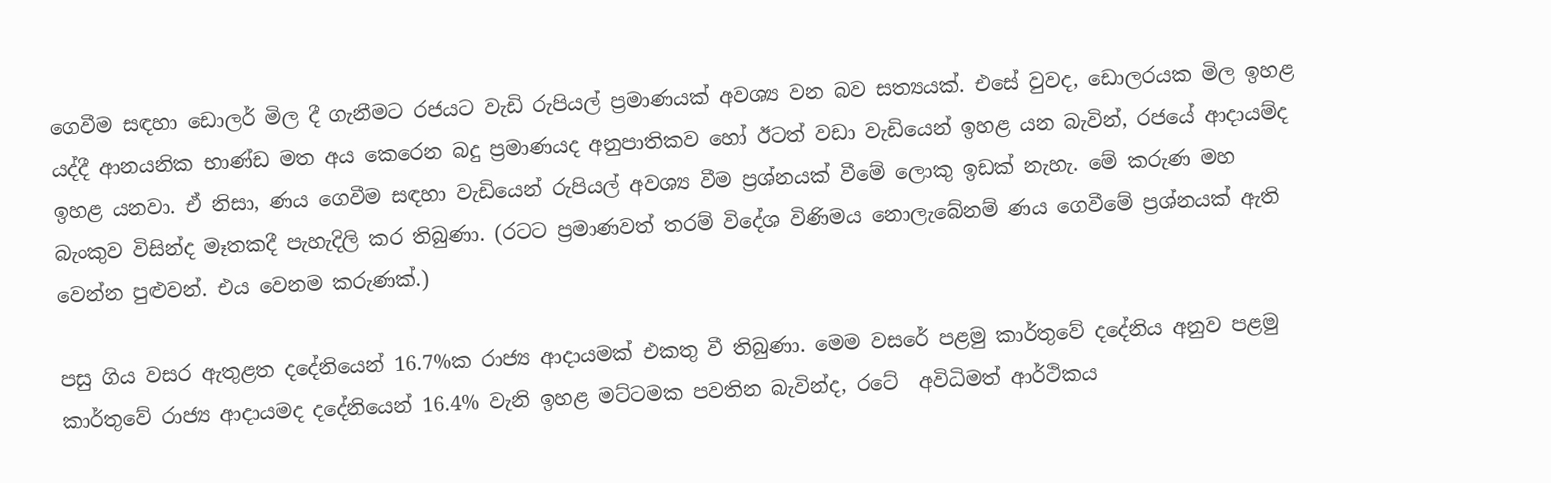ගෙවීම සඳහා ඩොලර් මිල දී ගැනීමට රජයට වැඩි රුපියල් ප්‍රමාණයක් අවශ්‍ය වන බව සත්‍යයක්. එසේ වුවද, ඩොලරයක මිල ඉහළ යද්දී ආනයනික භාණ්ඩ මත අය කෙරෙන බදු ප්‍රමාණයද අනුපාතිකව හෝ ඊටත් වඩා වැඩියෙන් ඉහළ යන බැවින්, රජයේ ආදායම්ද ඉහළ යනවා. ඒ නිසා, ණය ගෙවීම සඳහා වැඩියෙන් රුපියල් අවශ්‍ය වීම ප්‍රශ්නයක් වීමේ ලොකු ඉඩක් නැහැ. මේ කරුණ මහ බැංකුව විසින්ද මෑතකදී පැහැදිලි කර තිබුණා. (රටට ප්‍රමාණවත් තරම් විදේශ විණිමය නොලැබේනම් ණය ගෙවීමේ ප්‍රශ්නයක් ඇති වෙන්න පුළුවන්. එය වෙනම කරුණක්.)

පසු ගිය වසර ඇතුළත දදේනියෙන් 16.7%ක රාජ්‍ය ආදායමක් එකතු වී තිබුණා. මෙම වසරේ පළමු කාර්තුවේ දදේනිය අනුව පළමු කාර්තුවේ රාජ්‍ය ආදායමද දදේනියෙන් 16.4% වැනි ඉහළ මට්ටමක පවතින බැවින්ද, රටේ  අවිධිමත් ආර්ථිකය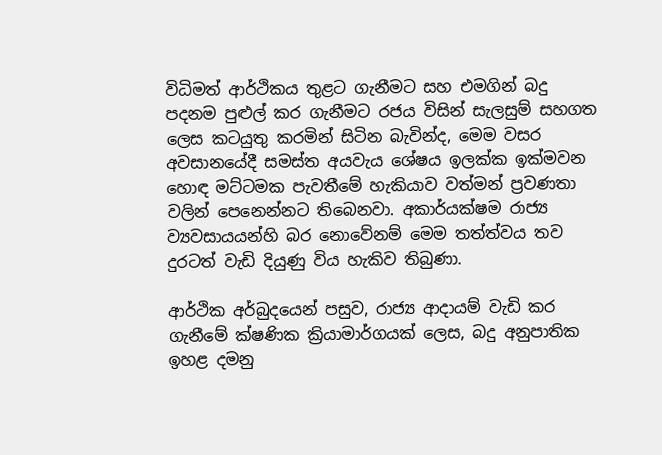විධිමත් ආර්ථිකය තුළට ගැනීමට සහ එමගින් බදු පදනම පුළුල් කර ගැනීමට රජය විසින් සැලසුම් සහගත ලෙස කටයුතු කරමින් සිටින බැවින්ද, මෙම වසර අවසානයේදී සමස්ත අයවැය ශේෂය ඉලක්ක ඉක්මවන හොඳ මට්ටමක පැවතීමේ හැකියාව වත්මන් ප්‍රවණතා වලින් පෙනෙන්නට තිබෙනවා. අකාර්යක්ෂම රාජ්‍ය ව්‍යවසායයන්හි බර නොවේනම් මෙම තත්ත්වය තව දුරටත් වැඩි දියුණු විය හැකිව තිබුණා.

ආර්ථික අර්බුදයෙන් පසුව, රාජ්‍ය ආදායම් වැඩි කර ගැනීමේ ක්ෂණික ක්‍රියාමාර්ගයක් ලෙස, බදු අනුපාතික ඉහළ දමනු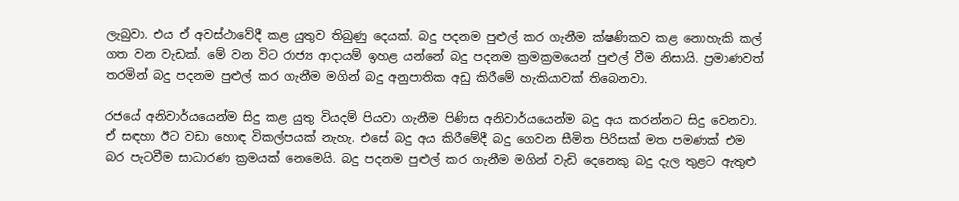ලැබුවා. එය ඒ අවස්ථාවේදී කළ යුතුව තිබුණු දෙයක්. බදු පදනම පුළුල් කර ගැනීම ක්ෂණිකව කළ නොහැකි කල් ගත වන වැඩක්. මේ වන විට රාජ්‍ය ආදායම් ඉහළ යන්නේ බදු පදනම ක්‍රමක්‍රමයෙන් පුළුල් වීම නිසායි. ප්‍රමාණවත් තරමින් බදු පදනම පුළුල් කර ගැනීම මගින් බදු අනුපාතික අඩු කිරීමේ හැකියාවක් තිබෙනවා.

රජයේ අනිවාර්යයෙන්ම සිදු කළ යුතු වියදම් පියවා ගැනීම පිණිස අනිවාර්යයෙන්ම බදු අය කරන්නට සිදු වෙනවා. ඒ සඳහා ඊට වඩා හොඳ විකල්පයක් නැහැ. එසේ බදු අය කිරීමේදී බදු ගෙවන සීමිත පිරිසක් මත පමණක් එම බර පැටවීම සාධාරණ ක්‍රමයක් නෙමෙයි. බදු පදනම පුළුල් කර ගැනීම මගින් වැඩි දෙනෙකු බදු දැල තුළට ඇතුළු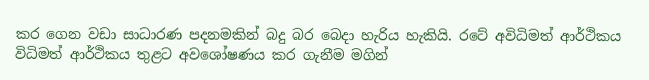කර ගෙන වඩා සාධාරණ පදනමකින් බදු බර බෙදා හැරිය හැකියි. රටේ අවිධිමත් ආර්ථිකය විධිමත් ආර්ථිකය තුළට අවශෝෂණය කර ගැනීම මගින්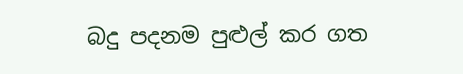බදු පදනම පුළුල් කර ගත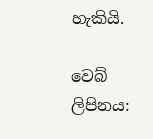හැකියි.

වෙබ් ලිපිනය: